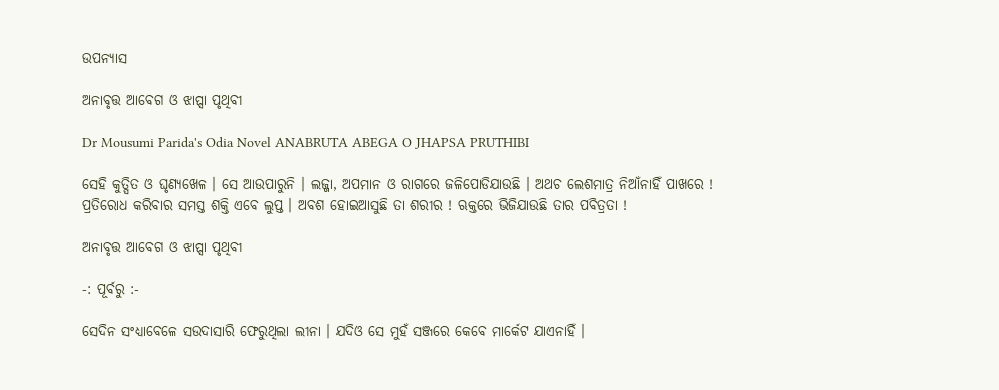ଉପନ୍ୟାସ

ଅନାବୃତ୍ତ ଆବେଗ ଓ ଝାପ୍ସା ପୃଥିବୀ

Dr Mousumi Parida's Odia Novel ANABRUTA ABEGA O JHAPSA PRUTHIBI

ସେହି କୁତ୍ସିତ ଓ ଘୃଣ୍ୟଖେଳ । ସେ ଆଉପାରୁନି । ଲଜ୍ଜା, ଅପମାନ ଓ ରାଗରେ ଜଳିପୋଡିଯାଉଛି । ଅଥଚ ଲେଶମାତ୍ର ନିଆଁନାହିଁ ପାଖରେ ! ପ୍ରତିରୋଧ କରିବାର ସମସ୍ତ ଶକ୍ତି ଏବେ ଲୁପ୍ତ । ଅବଶ ହୋଇଆସୁଛି ତା ଶରୀର ! ଋକ୍ତରେ ଭିଜିଯାଉଛି ତାର ପବିତ୍ରତା !

ଅନାବୃତ୍ତ ଆବେଗ ଓ ଝାପ୍ସା ପୃଥିବୀ

-: ପୂର୍ବରୁ :-

ସେଦିନ ସଂଧ୍ୟାବେଳେ ସଉଦାସାରି ଫେରୁଥିଲା ଲୀନା । ଯଦିଓ ସେ ମୁହଁ ସଞ୍ଜରେ କେବେ ମାର୍କେଟ ଯାଏନାହିଁ ।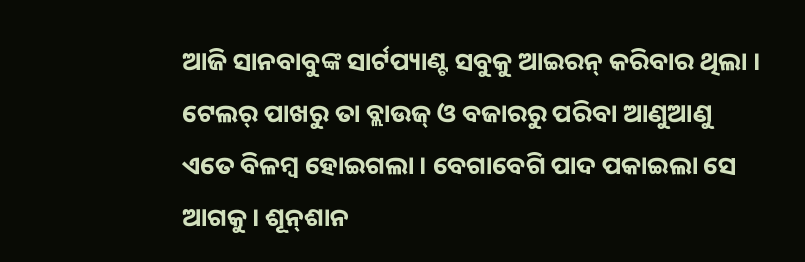ଆଜି ସାନବାବୁଙ୍କ ସାର୍ଟପ୍ୟାଣ୍ଟ ସବୁକୁ ଆଇରନ୍ କରିବାର ଥିଲା । ଟେଲର୍ ପାଖରୁ ତା ବ୍ଲାଉଜ୍ ଓ ବଜାରରୁ ପରିବା ଆଣୁଆଣୁ ଏତେ ବିଳମ୍ବ ହୋଇଗଲା । ବେଗାବେଗି ପାଦ ପକାଇଲା ସେ ଆଗକୁ । ଶୂନ୍‌ଶାନ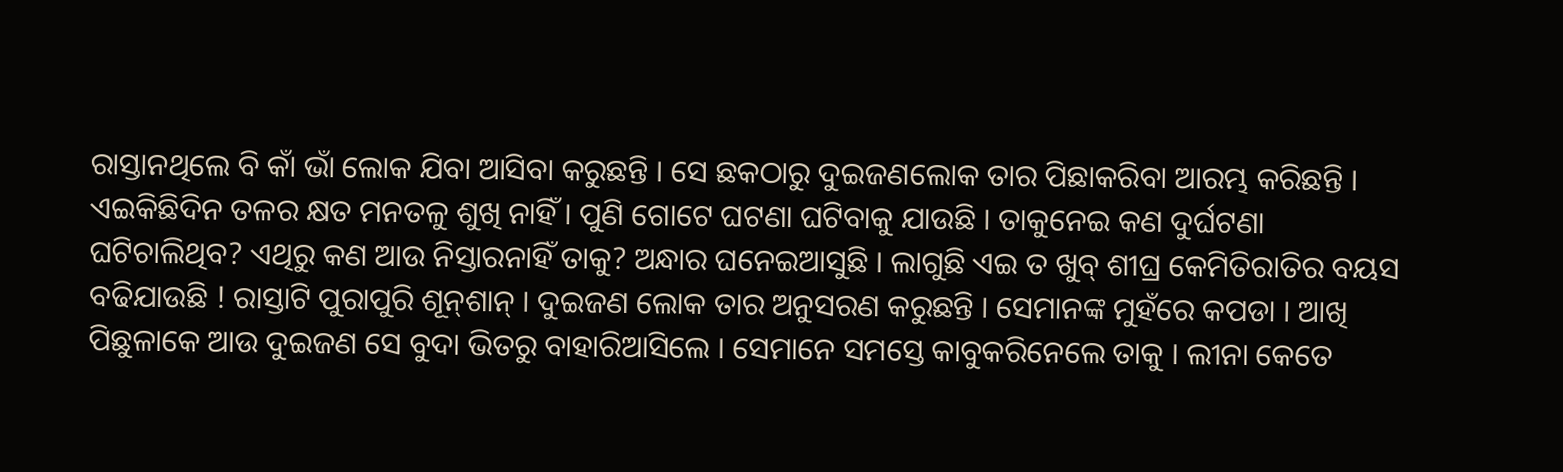ରାସ୍ତାନଥିଲେ ବି କାଁ ଭାଁ ଲୋକ ଯିବା ଆସିବା କରୁଛନ୍ତି । ସେ ଛକଠାରୁ ଦୁଇଜଣଲୋକ ତାର ପିଛାକରିବା ଆରମ୍ଭ କରିଛନ୍ତି । ଏଇକିଛିଦିନ ତଳର କ୍ଷତ ମନତଳୁ ଶୁଖି ନାହିଁ । ପୁଣି ଗୋଟେ ଘଟଣା ଘଟିବାକୁ ଯାଉଛି । ତାକୁନେଇ କଣ ଦୁର୍ଘଟଣା ଘଟିଚାଲିଥିବ? ଏଥିରୁ କଣ ଆଉ ନିସ୍ତାରନାହିଁ ତାକୁ? ଅନ୍ଧାର ଘନେଇଆସୁଛି । ଲାଗୁଛି ଏଇ ତ ଖୁବ୍ ଶୀଘ୍ର କେମିତିରାତିର ବୟସ ବଢିଯାଉଛି ! ରାସ୍ତାଟି ପୁରାପୁରି ଶୂନ୍‌ଶାନ୍ । ଦୁଇଜଣ ଲୋକ ତାର ଅନୁସରଣ କରୁଛନ୍ତି । ସେମାନଙ୍କ ମୁହଁରେ କପଡା । ଆଖି ପିଛୁଳାକେ ଆଉ ଦୁଇଜଣ ସେ ବୁଦା ଭିତରୁ ବାହାରିଆସିଲେ । ସେମାନେ ସମସ୍ତେ କାବୁକରିନେଲେ ତାକୁ । ଲୀନା କେତେ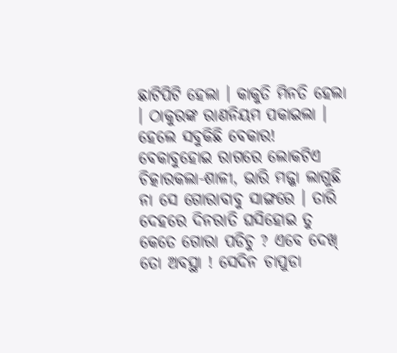ଛାଟିପିଟି ହେଲା । କାକୁତି ମିନତି ହେଲା । ଠାକୁରଙ୍କ ରାଣନିୟମ ପକାଇଲା । ହେଲେ ସବୁକିଛି ବେକାର! ବେକାବୁହୋଇ ରାଗରେ ଲୋକଟିଏ ଚିତ୍କାରକଲା-ଶାଳୀ, ଭାରି ମଜ୍ଜା ଲାଗୁଛି ନା ସେ ଗୋରାବାବୁ ସାଙ୍ଗରେ । ତାରି ଦେହରେ ଦିନରାତି ଘସିହୋଇ ତୁ କେତେ ଗୋରା ପଡିଚୁ ? ଏବେ ଦେଖ୍ ତୋ ଅବସ୍ଥା ! ସେଦିନ ଚାପୁଡା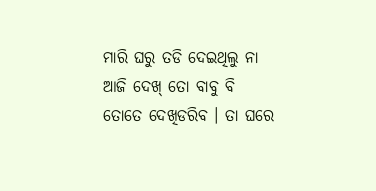ମାରି ଘରୁ ତଡି ଦେଇଥିଲୁ ନା ଆଜି ଦେଖ୍ ତୋ ବାବୁ ବି ତୋତେ ଦେଖିଡରିବ । ତା ଘରେ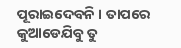ପୂରାଇଦେବନି । ତାପରେ କୁଆଡେଯିବୁ ତୁ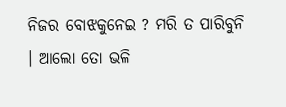ନିଜର ବୋଝକୁନେଇ ? ମରି ତ ପାରିବୁନି । ଆଲୋ ତୋ ଭଳି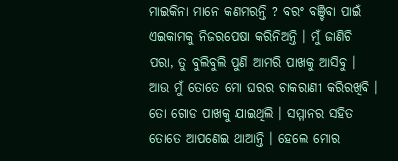ମାଇକିନା ମାନେ କଣମରନ୍ତି ? ବରଂ ବଞ୍ଚିବା ପାଇଁ ଏଇକାମକୁ ନିଜରପେଷା କରିନିଅନ୍ତି । ମୁଁ ଜାଣିଚି ପରା, ତୁ ବୁଲିବୁଲି ପୁଣି ଆମରି ପାଖକୁ ଆସିବୁ । ଆଉ ମୁଁ ତୋତେ ମୋ ଘରର ଚାକରାଣୀ କରିରଖିବି । ତୋ ଗୋଡ ପାଖକୁ ଯାଇଥିଲି । ସମ୍ମାନର ସହିତ ତୋତେ ଆପଣେଇ ଥାଆନ୍ତି । ହେଲେ ମୋର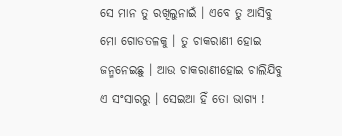ସେ ମାନ ତୁ ରଖିଲୁନାଇଁ । ଏବେ ତୁ ଆସିବୁ ମୋ ଗୋଡତଳକୁ । ତୁ ଚାକରାଣୀ ହୋଇ ଜନ୍ମନେଇଛୁ । ଆଉ ଚାକରାଣୀହୋଇ ଚାଲିଯିବୁ ଏ ସଂସାରରୁ । ସେଇଆ ହିଁ ତୋ ଭାଗ୍ୟ !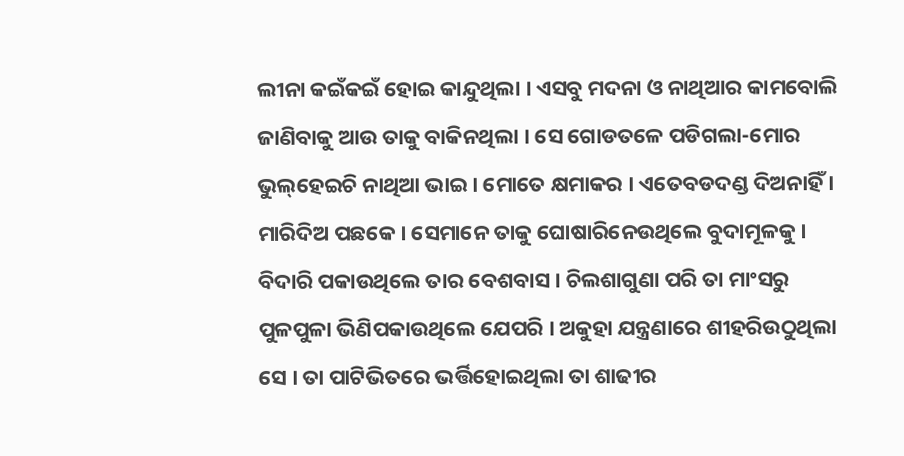ଲୀନା କଇଁକଇଁ ହୋଇ କାନ୍ଦୁଥିଲା । ଏସବୁ ମଦନା ଓ ନାଥିଆର କାମବୋଲି ଜାଣିବାକୁ ଆଉ ତାକୁ ବାକିନଥିଲା । ସେ ଗୋଡତଳେ ପଡିଗଲା-ମୋର ଭୁଲ୍‌ହେଇଚି ନାଥିଆ ଭାଇ । ମୋତେ କ୍ଷମାକର । ଏତେବଡଦଣ୍ଡ ଦିଅନାହିଁ । ମାରିଦିଅ ପଛକେ । ସେମାନେ ତାକୁ ଘୋଷାରିନେଉଥିଲେ ବୁଦାମୂଳକୁ । ବିଦାରି ପକାଉଥିଲେ ତାର ବେଶବାସ । ଚିଲଶାଗୁଣା ପରି ତା ମାଂସରୁ ପୁଳପୁଳା ଭିଣିପକାଉଥିଲେ ଯେପରି । ଅକୁହା ଯନ୍ତ୍ରଣାରେ ଶୀହରିଉଠୁଥିଲା ସେ । ତା ପାଟିଭିତରେ ଭର୍ତ୍ତିହୋଇଥିଲା ତା ଶାଢୀର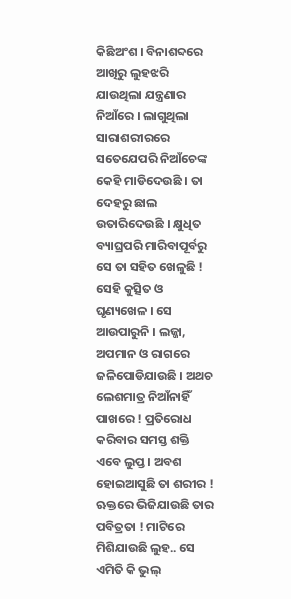କିଛିଅଂଶ । ବିନାଶବ୍ଦରେ ଆଖିରୁ ଲୁହଝରି ଯାଉଥିଲା ଯନ୍ତ୍ରଣାର ନିଆଁରେ । ଲାଗୁଥିଲା ସାରାଶରୀରରେ ସତେଯେପରି ନିଆଁଚେଙ୍କ କେହି ମାଡିଦେଉଛି । ତା ଦେହରୁ ଛାଲ ଉତାରିଦେଉଛି । କ୍ଷୁଧିତ ବ୍ୟାଘ୍ରପରି ମାରିବାପୂର୍ବରୁ ସେ ତା ସହିତ ଖେଳୁଛି ! ସେହି କୁତ୍ସିତ ଓ ଘୃଣ୍ୟଖେଳ । ସେ ଆଉପାରୁନି । ଲଜ୍ଜା, ଅପମାନ ଓ ରାଗରେ ଜଳିପୋଡିଯାଉଛି । ଅଥଚ ଲେଶମାତ୍ର ନିଆଁନାହିଁ ପାଖରେ ! ପ୍ରତିରୋଧ କରିବାର ସମସ୍ତ ଶକ୍ତି ଏବେ ଲୁପ୍ତ । ଅବଶ ହୋଇଆସୁଛି ତା ଶରୀର ! ଋକ୍ତରେ ଭିଜିଯାଉଛି ତାର ପବିତ୍ରତା ! ମାଟିରେ ମିଶିଯାଉଛି ଲୁହ.. ସେ ଏମିତି କି ଭୁଲ୍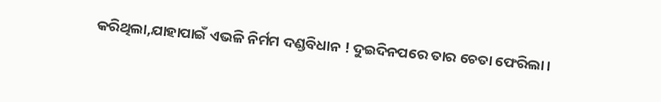କରିଥିଲା,ଯାହାପାଇଁ ଏଭଳି ନିର୍ମମ ଦଣ୍ଡବିଧାନ ! ଦୁଇଦିନପରେ ତାର ଚେତା ଫେରିଲା ।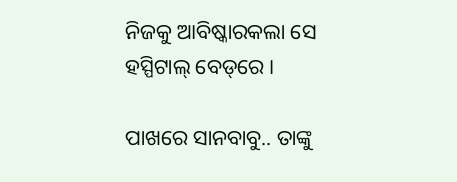ନିଜକୁ ଆବିଷ୍କାରକଲା ସେ ହସ୍ପିଟାଲ୍ ବେଡ୍‌ରେ ।

ପାଖରେ ସାନବାବୁ.. ତାଙ୍କୁ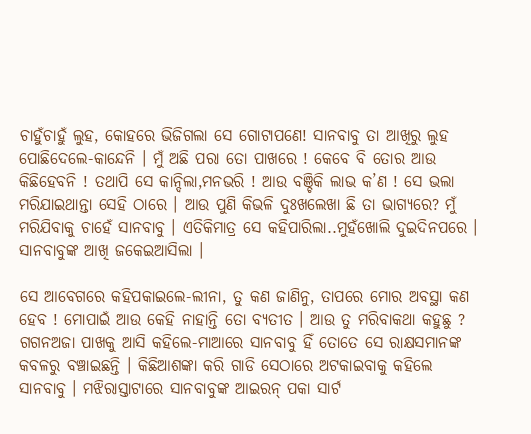ଚାହୁଁଚାହୁଁ ଲୁହ, କୋହରେ ଭିଜିଗଲା ସେ ଗୋଟାପଣେ! ସାନବାବୁ ତା ଆଖିରୁ ଲୁହ ପୋଛିଦେଲେ-କାନ୍ଦେନି । ମୁଁ ଅଛି ପରା ତୋ ପାଖରେ ! କେବେ ବି ତୋର ଆଉ କିଛିହେବନି ! ତଥାପି ସେ କାନ୍ଦିଲା,ମନଭରି ! ଆଉ ବଞ୍ଚିକି ଲାଭ କ’ଣ ! ସେ ଭଲା ମରିଯାଇଥାନ୍ତା ସେହି ଠାରେ । ଆଉ ପୁଣି କିଭଳି ଦୁଃଖଲେଖା ଛି ତା ଭାଗ୍ୟରେ? ମୁଁ ମରିଯିବାକୁ ଚାହେଁ ସାନବାବୁ । ଏତିକିମାତ୍ର ସେ କହିପାରିଲା..ମୁହଁଖୋଲି ଦୁଇଦିନପରେ । ସାନବାବୁଙ୍କ ଆଖି ଜକେଇଆସିଲା ।

ସେ ଆବେଗରେ କହିପକାଇଲେ-ଲୀନା, ତୁ କଣ ଜାଣିନୁ, ତାପରେ ମୋର ଅବସ୍ଥା କଣ ହେବ ! ମୋପାଇଁ ଆଉ କେହି ନାହାନ୍ତି ତୋ ବ୍ୟତୀତ । ଆଉ ତୁ ମରିବାକଥା କହୁଛୁ ? ଗଗନଅଜା ପାଖକୁ ଆସି କହିଲେ-ମାଆରେ ସାନବାବୁ ହିଁ ତୋତେ ସେ ରାକ୍ଷସମାନଙ୍କ କବଳରୁ ବଞ୍ଚାଇଛନ୍ତି । କିଛିଆଶଙ୍କା କରି ଗାଡି ସେଠାରେ ଅଟକାଇବାକୁ କହିଲେ ସାନବାବୁ । ମଝିରାସ୍ତାଟାରେ ସାନବାବୁଙ୍କ ଆଇରନ୍ ପକା ସାର୍ଟ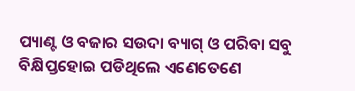ପ୍ୟାଣ୍ଟ ଓ ବଜାର ସଉଦା ବ୍ୟାଗ୍ ଓ ପରିବା ସବୁ ବିକ୍ଷିପ୍ତହୋଇ ପଡିଥିଲେ ଏଣେତେଣେ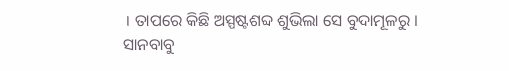। ତାପରେ କିଛି ଅସ୍ପଷ୍ଟଶବ୍ଦ ଶୁଭିଲା ସେ ବୁଦାମୂଳରୁ । ସାନବାବୁ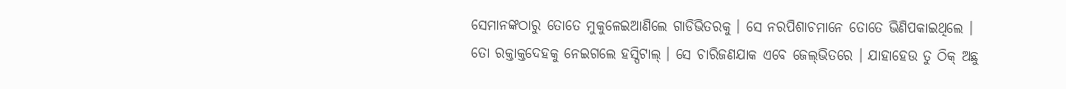ସେମାନଙ୍କଠାରୁ ତୋତେ ମୁକୁଳେଇଆଣିଲେ ଗାଡିଭିତରକୁ । ସେ ନରପିଶାଚମାନେ ତୋତେ ଭିଣିପକାଇଥିଲେ । ତୋ ରକ୍ତାକ୍ତଦେହକୁ ନେଇଗଲେ ହସ୍ପିଟାଲ୍ । ସେ ଚାରିଜଣଯାକ ଏବେ ଜେଲ୍‌ଭିତରେ । ଯାହାହେଉ ତୁ ଠିକ୍ ଅଛୁ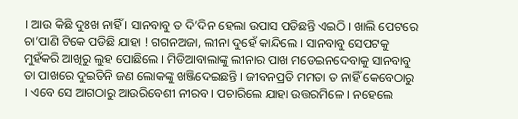। ଆଉ କିଛି ଦୁଃଖ ନାହିଁ । ସାନବାବୁ ତ ଦି’ଦିନ ହେଲା ଉପାସ ପଡିଛନ୍ତି ଏଇଠି । ଖାଲି ପେଟରେ ଚା’ପାଣି ଟିକେ ପଡିଛି ଯାହା ! ଗଗନଅଜା, ଲୀନା ଦୁହେଁ କାନ୍ଦିଲେ । ସାନବାବୁ ସେପଟକୁ ମୁହଁକରି ଆଖିରୁ ଲୁହ ପୋଛିଲେ । ମିଡିଆବାଲାଙ୍କୁ ଲୀନାର ପାଖ ମଡେଇନଦେବାକୁ ସାନବାବୁ ତା ପାଖରେ ଦୁଇତିନି ଜଣ ଲୋକଙ୍କୁ ଖଞ୍ଜିଦେଇଛନ୍ତି । ଜୀବନପ୍ରତି ମମତା ତ ନାହିଁ କେବେଠାରୁ । ଏବେ ସେ ଆଗଠାରୁ ଆଉରିବେଶୀ ନୀରବ । ପଚାରିଲେ ଯାହା ଉତ୍ତରମିଳେ । ନହେଲେ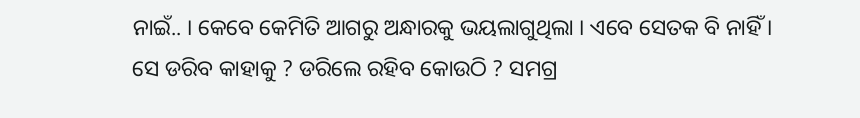ନାଇଁ.. । କେବେ କେମିତି ଆଗରୁ ଅନ୍ଧାରକୁ ଭୟଲାଗୁଥିଲା । ଏବେ ସେତକ ବି ନାହିଁ । ସେ ଡରିବ କାହାକୁ ? ଡରିଲେ ରହିବ କୋଉଠି ? ସମଗ୍ର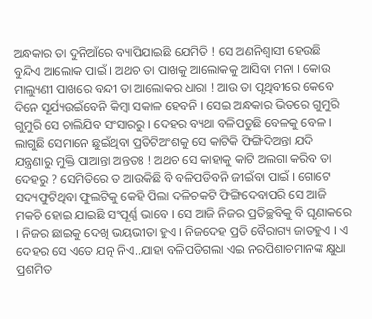ଅନ୍ଧକାର ତା ଦୁନିଆଁରେ ବ୍ୟାପିଯାଇଛି ଯେମିତି ! ସେ ଅଣନିଶ୍ୱାସୀ ହେଉଛି ବୁନ୍ଦିଏ ଆଲୋକ ପାଇଁ । ଅଥଚ ତା ପାଖକୁ ଆଲୋକକୁ ଆସିବା ମନା । କୋଉ ମାଲ୍ୟୁଣୀ ପାଖରେ ବନ୍ଦୀ ତା ଆଲୋକର ଧାରା ! ଆଉ ତା ପୃଥିବୀରେ କେବେ ଦିନେ ସୂର୍ଯ୍ୟଉଇଁବେନି କିମ୍ବା ସକାଳ ହେବନି । ସେଇ ଅନ୍ଧକାର ଭିତରେ ଗୁମୁରି ଗୁମୁରି ସେ ଚାଲିଯିବ ସଂସାରରୁ । ଦେହର ବ୍ୟଥା ବଳିପଡୁଛି ବେଳକୁ ବେଳ । ଲାଗୁଛି ସେମାନେ ଛୁଇଁଥିବା ପ୍ରତିଟିଅଂଶକୁ ସେ କାଟିକି ଫିଙ୍ଗିଦିଅନ୍ତା ଯଦି ଯନ୍ତ୍ରଣାରୁ ମୁକ୍ତି ପାଆନ୍ତା ଅନ୍ତତଃ ! ଅଥଚ ସେ କାହାକୁ କାଟି ଅଲଗା କରିବ ତା ଦେହରୁ ? ସେମିତିରେ ତ ଆଉକିଛି ବି ବଳିପଡିବନି ଜୀଇଁବା ପାଇଁ । ଗୋଟେ ସଦ୍ୟଫୁଟିଥିବା ଫୁଲଟିକୁ କେହି ପିଲା ଦଳିଚକଟି ଫିଙ୍ଗିଦେବାପରି ସେ ଆଜି ମକଚି ହୋଇ ଯାଇଛି ସଂପୂର୍ଣ୍ଣ ଭାବେ । ସେ ଆଜି ନିଜର ପ୍ରତିଚ୍ଛବିକୁ ବି ଘୃଣାକରେ । ନିଜର ଛାଇକୁ ଦେଖି ଭୟଭୀତା ହୁଏ । ନିଜଦେହ ପ୍ରତି ବୈରାଗ୍ୟ ଜାତହୁଏ । ଏ ଦେହର ସେ ଏତେ ଯତ୍ନ ନିଏ..ଯାହା ବଳିପଡିଗଲା ଏଇ ନରପିଶାଚମାନଙ୍କ କ୍ଷୁଧା ପ୍ରଶମିତ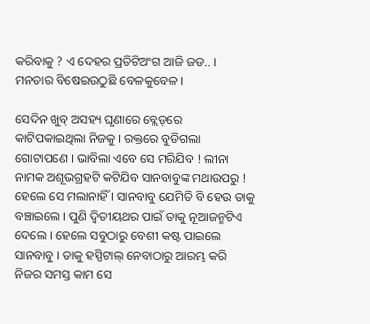କରିବାକୁ ? ଏ ଦେହର ପ୍ରତିଟିଅଂଗ ଆଜି ଜଡ.. । ମନତାର ବିଷେଇଉଠୁଛି ବେଳକୁବେଳ ।

ସେଦିନ ଖୁବ୍ ଅସହ୍ୟ ଘୃଣାରେ ବ୍ଲେଡ୍‌ରେ କାଟିପକାଇଥିଲା ନିଜକୁ । ରକ୍ତରେ ବୁଡିଗଲା ଗୋଟାପଣେ । ଭାବିଲା ଏବେ ସେ ମରିଯିବ ! ଲୀନା ନାମକ ଅଶୂଭଗ୍ରହଟି କଟିଯିବ ସାନବାବୁଙ୍କ ମଥାଉପରୁ ! ହେଲେ ସେ ମଲାନାହିଁ । ସାନବାବୁ ଯେମିତି ବି ହେଉ ତାକୁ ବଞ୍ଚାଇଲେ । ପୁଣି ଦ୍ୱିତୀୟଥର ପାଇଁ ତାକୁ ନୂଆଜନ୍ମଟିଏ ଦେଲେ । ହେଲେ ସବୁଠାରୁ ବେଶୀ କଷ୍ଟ ପାଇଲେ ସାନବାବୁ । ତାକୁ ହସ୍ପିଟାଲ୍ ନେବାଠାରୁ ଆରମ୍ଭ କରି ନିଜର ସମସ୍ତ କାମ ସେ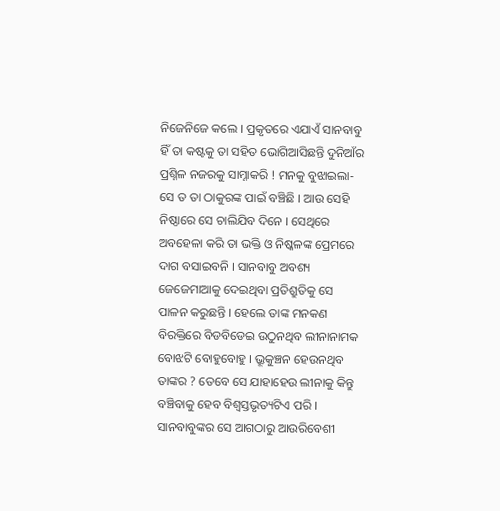ନିଜେନିଜେ କଲେ । ପ୍ରକୃତରେ ଏଯାଏଁ ସାନବାବୁ ହିଁ ତା କଷ୍ଟକୁ ତା ସହିତ ଭୋଗିଆସିଛନ୍ତି ଦୁନିଆଁର ପ୍ରଶ୍ନିଳ ନଜରକୁ ସାମ୍ନାକରି ! ମନକୁ ବୁଝାଇଲା-ସେ ତ ତା ଠାକୁରଙ୍କ ପାଇଁ ବଞ୍ଚିଛି । ଆଉ ସେହି ନିଷ୍ଠାରେ ସେ ଚାଲିଯିବ ଦିନେ । ସେଥିରେ ଅବହେଳା କରି ତା ଭକ୍ତି ଓ ନିଷ୍କଳଙ୍କ ପ୍ରେମରେ ଦାଗ ବସାଇବନି । ସାନବାବୁ ଅବଶ୍ୟ ଜେଜେମାଆକୁ ଦେଇଥିବା ପ୍ରତିଶ୍ରୁତିକୁ ସେ ପାଳନ କରୁଛନ୍ତି । ହେଲେ ତାଙ୍କ ମନକଣ ବିରକ୍ତିରେ ବିଡବିଡେଇ ଉଠୁନଥିବ ଲୀନାନାମକ ବୋଝଟି ବୋହୁବୋହୁ । ଭ୍ରୂକୁଞ୍ଚନ ହେଉନଥିବ ତାଙ୍କର ? ତେବେ ସେ ଯାହାହେଉ ଲୀନାକୁ କିନ୍ତୁ ବଞ୍ଚିବାକୁ ହେବ ବିଶ୍ୱସ୍ତଭୃତ୍ୟଟିଏ ପରି । ସାନବାବୁଙ୍କର ସେ ଆଗଠାରୁ ଆଉରିବେଶୀ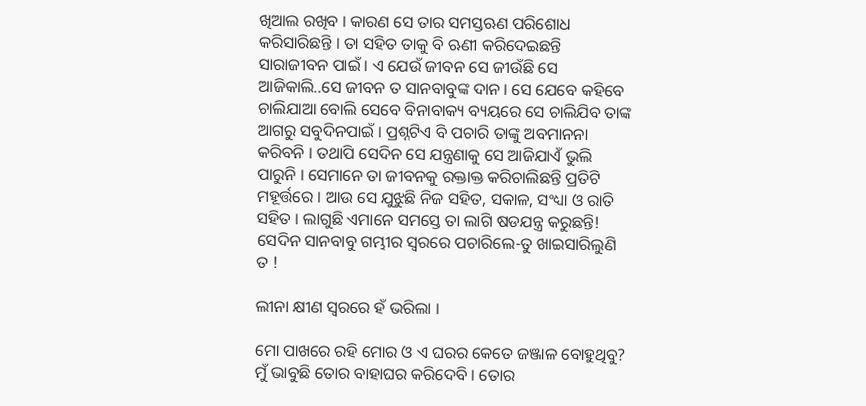ଖିଆଲ ରଖିବ । କାରଣ ସେ ତାର ସମସ୍ତଋଣ ପରିଶୋଧ କରିସାରିଛନ୍ତି । ତା ସହିତ ତାକୁ ବି ଋଣୀ କରିଦେଇଛନ୍ତି ସାରାଜୀବନ ପାଇଁ । ଏ ଯେଉଁ ଜୀବନ ସେ ଜୀଉଁଛି ସେ ଆଜିକାଲି..ସେ ଜୀବନ ତ ସାନବାବୁଙ୍କ ଦାନ । ସେ ଯେବେ କହିବେ ଚାଲିଯାଆ ବୋଲି ସେବେ ବିନାବାକ୍ୟ ବ୍ୟୟରେ ସେ ଚାଲିଯିବ ତାଙ୍କ ଆଗରୁ ସବୁଦିନପାଇଁ । ପ୍ରଶ୍ନଟିଏ ବି ପଚାରି ତାଙ୍କୁ ଅବମାନନା କରିବନି । ତଥାପି ସେଦିନ ସେ ଯନ୍ତ୍ରଣାକୁ ସେ ଆଜିଯାଏଁ ଭୁଲି ପାରୁନି । ସେମାନେ ତା ଜୀବନକୁ ରକ୍ତାକ୍ତ କରିଚାଲିଛନ୍ତି ପ୍ରତିଟି ମହୂର୍ତ୍ତରେ । ଆଉ ସେ ଯୁଝୁଛି ନିଜ ସହିତ, ସକାଳ, ସଂଧ୍ୟା ଓ ରାତି ସହିତ । ଲାଗୁଛି ଏମାନେ ସମସ୍ତେ ତା ଲାଗି ଷଡଯନ୍ତ୍ର କରୁଛନ୍ତି! ସେଦିନ ସାନବାବୁ ଗମ୍ଭୀର ସ୍ୱରରେ ପଚାରିଲେ-ତୁ ଖାଇସାରିଲୁଣି ତ !

ଲୀନା କ୍ଷୀଣ ସ୍ୱରରେ ହଁ ଭରିଲା ।

ମୋ ପାଖରେ ରହି ମୋର ଓ ଏ ଘରର କେତେ ଜଞ୍ଜାଳ ବୋହୁଥିବୁ? ମୁଁ ଭାବୁଛି ତୋର ବାହାଘର କରିଦେବି । ତୋର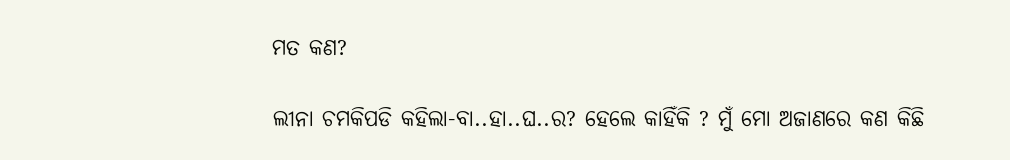ମତ କଣ?

ଲୀନା ଚମକିପଡି କହିଲା-ବା..ହା..ଘ..ର? ହେଲେ କାହିଁକି ? ମୁଁ ମୋ ଅଜାଣରେ କଣ କିଛି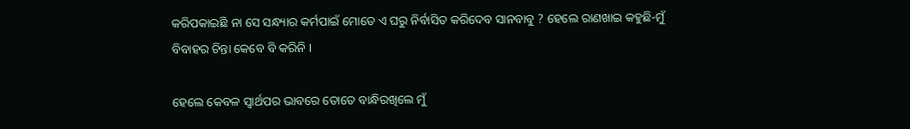କରିପକାଇଛି ନା ସେ ସନ୍ଧ୍ୟାର କର୍ମପାଇଁ ମୋତେ ଏ ଘରୁ ନିର୍ବାସିତ କରିଦେବ ସାନବାବୁ ? ହେଲେ ରାଣଖାଇ କହୁଛି-ମୁଁ ବିବାହର ଚିନ୍ତା କେବେ ବି କରିନି ।

ହେଲେ କେବଳ ସ୍ୱାର୍ଥପର ଭାବରେ ତୋତେ ବାନ୍ଧିରଖିଲେ ମୁଁ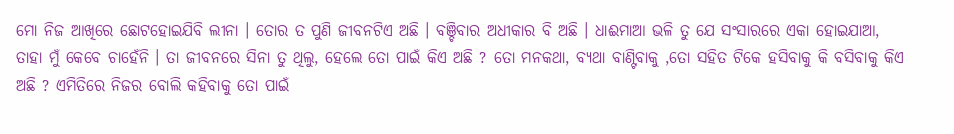ମୋ ନିଜ ଆଖିରେ ଛୋଟହୋଇଯିବି ଲୀନା । ତୋର ତ ପୁଣି ଜୀବନଟିଏ ଅଛି । ବଞ୍ଚିବାର ଅଧୀକାର ବି ଅଛି । ଧାଈମାଆ ଭଳି ତୁ ଯେ ସଂସାରରେ ଏକା ହୋଇଯାଆ, ତାହା ମୁଁ କେବେ ଚାହେଁନି । ତା ଜୀବନରେ ସିନା ତୁ ଥିଲୁ, ହେଲେ ତୋ ପାଇଁ କିଏ ଅଛି ? ତୋ ମନକଥା, ବ୍ୟଥା ବାଣ୍ଟିବାକୁ ,ତୋ ସହିତ ଟିକେ ହସିବାକୁ କି ବସିବାକୁ କିଏ ଅଛି ? ଏମିତିରେ ନିଜର ବୋଲି କହିବାକୁ ତୋ ପାଇଁ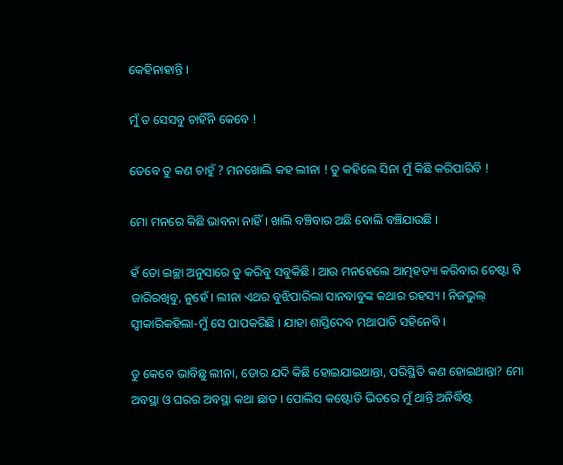କେହିନାହାନ୍ତି ।

ମୁଁ ତ ସେସବୁ ଚାହିଁନି କେବେ !

ତେବେ ତୁ କଣ ଚାହୁଁ ? ମନଖୋଲି କହ ଲୀନା ! ତୁ କହିଲେ ସିନା ମୁଁ କିଛି କରିପାରିବି !

ମୋ ମନରେ କିଛି ଭାବନା ନାହିଁ । ଖାଲି ବଞ୍ଚିବାର ଅଛି ବୋଲି ବଞ୍ଚିଯାଉଛି ।

ହଁ ତୋ ଇଚ୍ଛା ଅନୁସାରେ ତୁ କରିବୁ ସବୁକିଛି । ଆଉ ମନହେଲେ ଆତ୍ମହତ୍ୟା କରିବାର ଚେଷ୍ଟା ବି ଜାରିରଖିବୁ, ନୁହେଁ । ଲୀନା ଏଥର ବୁଝିପାରିଲା ସାନବାବୁଙ୍କ କଥାର ରହସ୍ୟ । ନିଜଭୁଲ୍ ସ୍ୱୀକାରିକହିଲା-ମୁଁ ସେ ପାପକରିଛି । ଯାହା ଶାସ୍ତିଦେବ ମଥାପାତି ସହିନେବି ।

ତୁ କେବେ ଭାବିଛୁ ଲୀନା, ତୋର ଯଦି କିଛି ହୋଇଯାଇଥାନ୍ତା, ପରିସ୍ଥିତି କଣ ହୋଇଥାନ୍ତା? ମୋ ଅବସ୍ଥା ଓ ଘରର ଅବସ୍ଥା କଥା ଛାଡ । ପୋଲିସ କଷ୍ଟୋଡି ଭିତରେ ମୁଁ ଥାନ୍ତି ଅନିର୍ଦ୍ଧିଷ୍ଟ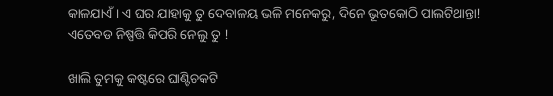କାଳଯାଏଁ । ଏ ଘର ଯାହାକୁ ତୁ ଦେବାଳୟ ଭଳି ମନେକରୁ, ଦିନେ ଭୂତକୋଠି ପାଲଟିଥାନ୍ତା! ଏତେବଡ ନିଷ୍ପତ୍ତି କିପରି ନେଲୁ ତୁ !

ଖାଲି ତୁମକୁ କଷ୍ଟରେ ଘାଣ୍ଟିଚକଟି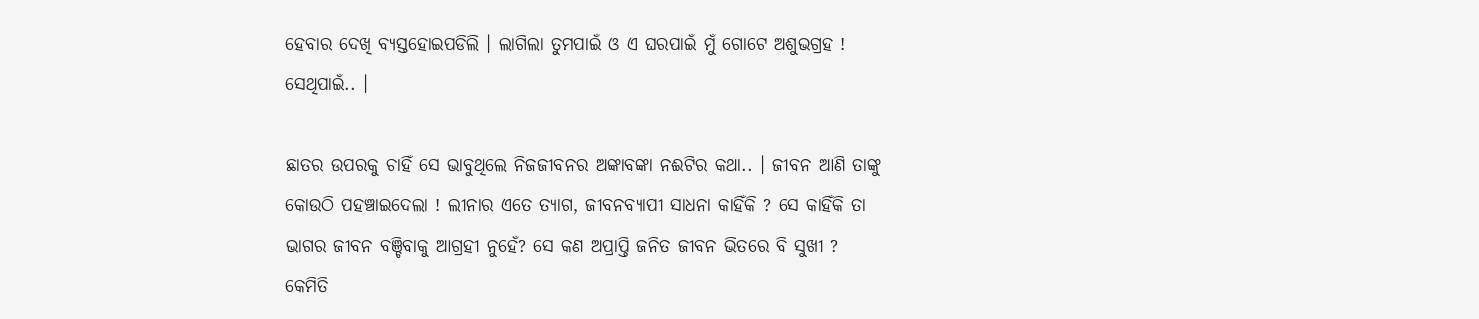ହେବାର ଦେଖି ବ୍ୟସ୍ତହୋଇପଡିଲି । ଲାଗିଲା ତୁମପାଇଁ ଓ ଏ ଘରପାଇଁ ମୁଁ ଗୋଟେ ଅଶୁଭଗ୍ରହ ! ସେଥିପାଇଁ.. ।

ଛାତର ଉପରକୁ ଚାହିଁ ସେ ଭାବୁଥିଲେ ନିଜଜୀବନର ଅଙ୍କାବଙ୍କା ନଈଟିର କଥା.. । ଜୀବନ ଆଣି ତାଙ୍କୁ କୋଉଠି ପହଞ୍ଚାଇଦେଲା ! ଲୀନାର ଏତେ ତ୍ୟାଗ, ଜୀବନବ୍ୟାପୀ ସାଧନା କାହିଁକି ? ସେ କାହିଁକି ତା ଭାଗର ଜୀବନ ବଞ୍ଚିବାକୁ ଆଗ୍ରହୀ ନୁହେଁ? ସେ କଣ ଅପ୍ରାପ୍ତି ଜନିତ ଜୀବନ ଭିତରେ ବି ସୁଖୀ ? କେମିତି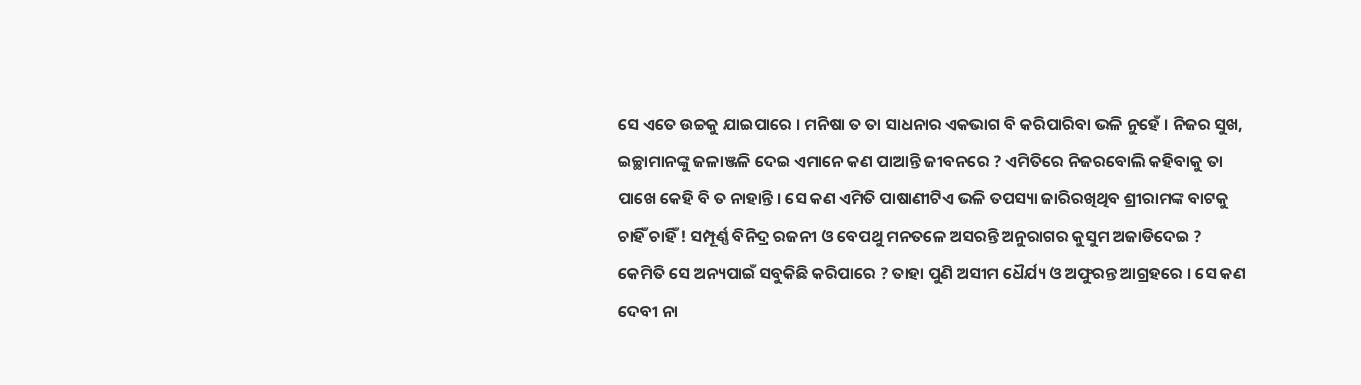ସେ ଏତେ ଉଚ୍ଚକୁ ଯାଇପାରେ । ମନିଷା ତ ତା ସାଧନାର ଏକଭାଗ ବି କରିପାରିବା ଭଳି ନୁହେଁ । ନିଜର ସୁଖ, ଇଚ୍ଛାମାନଙ୍କୁ ଜଳାଞ୍ଜଳି ଦେଇ ଏମାନେ କଣ ପାଆନ୍ତି ଜୀବନରେ ? ଏମିତିରେ ନିଜରବୋଲି କହିବାକୁ ତା ପାଖେ କେହି ବି ତ ନାହାନ୍ତି । ସେ କଣ ଏମିତି ପାଷାଣୀଟିଏ ଭଳି ତପସ୍ୟା ଜାରିରଖିଥିବ ଶ୍ରୀରାମଙ୍କ ବାଟକୁ ଚାହିଁ ଚାହିଁ ! ସମ୍ପୂର୍ଣ୍ଣ ବିନିଦ୍ର ରଜନୀ ଓ ବେପଥୁ ମନତଳେ ଅସରନ୍ତି ଅନୁରାଗର କୁସୁମ ଅଜାଡିଦେଇ ? କେମିତି ସେ ଅନ୍ୟପାଇଁ ସବୁକିଛି କରିପାରେ ? ତାହା ପୁଣି ଅସୀମ ଧୈର୍ଯ୍ୟ ଓ ଅଫୁରନ୍ତ ଆଗ୍ରହରେ । ସେ କଣ ଦେବୀ ନା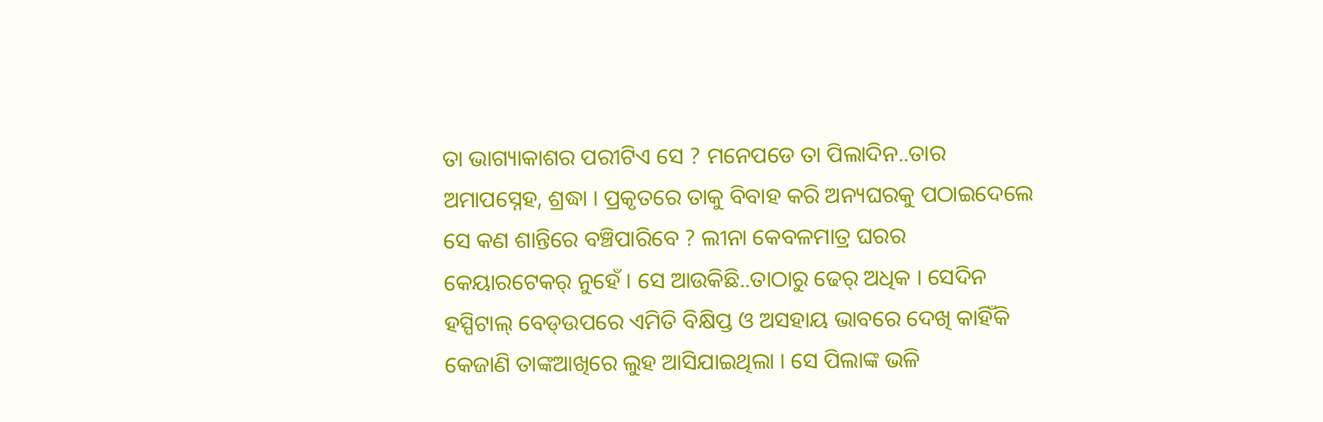ତା ଭାଗ୍ୟାକାଶର ପରୀଟିଏ ସେ ? ମନେପଡେ ତା ପିଲାଦିନ..ତାର ଅମାପସ୍ନେହ, ଶ୍ରଦ୍ଧା । ପ୍ରକୃତରେ ତାକୁ ବିବାହ କରି ଅନ୍ୟଘରକୁ ପଠାଇଦେଲେ ସେ କଣ ଶାନ୍ତିରେ ବଞ୍ଚିପାରିବେ ? ଲୀନା କେବଳମାତ୍ର ଘରର କେୟାରଟେକର୍ ନୁହେଁ । ସେ ଆଉକିଛି..ତାଠାରୁ ଢେର୍ ଅଧିକ । ସେଦିନ ହସ୍ପିଟାଲ୍ ବେଡ୍ଉପରେ ଏମିତି ବିକ୍ଷିପ୍ତ ଓ ଅସହାୟ ଭାବରେ ଦେଖି କାହିଁକି କେଜାଣି ତାଙ୍କଆଖିରେ ଲୁହ ଆସିଯାଇଥିଲା । ସେ ପିଲାଙ୍କ ଭଳି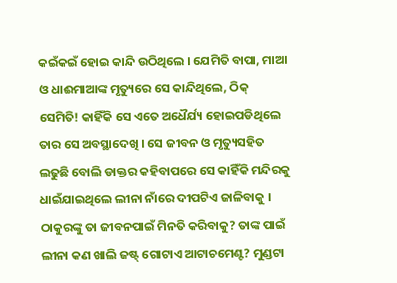କଇଁକଇଁ ହୋଇ କାନ୍ଦି ଉଠିଥିଲେ । ଯେମିତି ବାପା, ମାଆ ଓ ଧାଈମାଆଙ୍କ ମୃତ୍ୟୁରେ ସେ କାନ୍ଦିଥିଲେ, ଠିକ୍ ସେମିତି! କାହିଁକି ସେ ଏତେ ଅଧୈର୍ଯ୍ୟ ହୋଇପଡିଥିଲେ ତାର ସେ ଅବସ୍ଥାଦେଖି । ସେ ଜୀବନ ଓ ମୃତ୍ୟୁସହିତ ଲଢୁଛି ବୋଲି ଡାକ୍ତର କହିବାପରେ ସେ କାହିଁକି ମନ୍ଦିରକୁ ଧାଇଁଯାଇଥିଲେ ଲୀନା ନାଁରେ ଦୀପଟିଏ ଜାଳିବାକୁ । ଠାକୁରଙ୍କୁ ତା ଜୀବନପାଇଁ ମିନତି କରିବାକୁ? ତାଙ୍କ ପାଇଁ ଲୀନା କଣ ଖାଲି ଜଷ୍ଟ୍ ଗୋଟାଏ ଆଟାଚମେଣ୍ଟ? ମୁଣ୍ଡଟା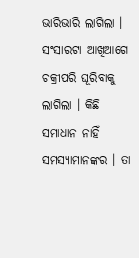ଭାରିଭାରି ଲାଗିଲା । ସଂସାରଟା ଆଖିଆଗେ ଚକ୍ରୀପରି ଘୂରିବାକୁ ଲାଗିଲା । କିଛି ସମାଧାନ ନାହିଁ ସମସ୍ୟାମାନଙ୍କର । ତା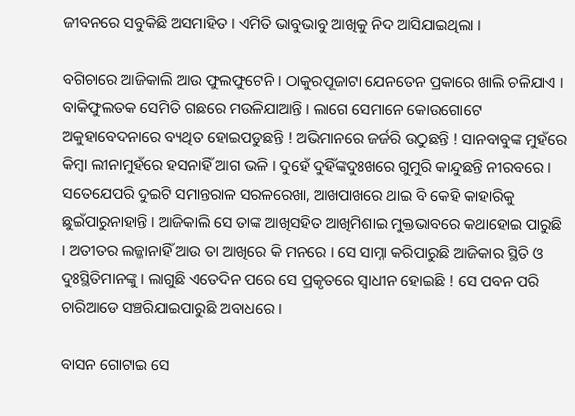ଜୀବନରେ ସବୁକିଛି ଅସମାହିତ । ଏମିତି ଭାବୁଭାବୁ ଆଖିକୁ ନିଦ ଆସିଯାଇଥିଲା ।

ବଗିଚାରେ ଆଜିକାଲି ଆଉ ଫୁଲଫୁଟେନି । ଠାକୁରପୂଜାଟା ଯେନତେନ ପ୍ରକାରେ ଖାଲି ଚଳିଯାଏ । ବାକିଫୁଲତକ ସେମିତି ଗଛରେ ମଉଳିଯାଆନ୍ତି । ଲାଗେ ସେମାନେ କୋଉଗୋଟେ ଅକୁହାବେଦନାରେ ବ୍ୟଥିତ ହୋଇପଡୁଛନ୍ତି ! ଅଭିମାନରେ ଜର୍ଜରି ଉଠୁଛନ୍ତି ! ସାନବାବୁଙ୍କ ମୁହଁରେ କିମ୍ବା ଲୀନାମୁହଁରେ ହସନାହିଁ ଆଗ ଭଳି । ଦୁହେଁ ଦୁହିଁଙ୍କଦୁଃଖରେ ଗୁମୁରି କାନ୍ଦୁଛନ୍ତି ନୀରବରେ । ସତେଯେପରି ଦୁଇଟି ସମାନ୍ତରାଳ ସରଳରେଖା, ଆଖପାଖରେ ଥାଇ ବି କେହି କାହାରିକୁ ଛୁଇଁପାରୁନାହାନ୍ତି । ଆଜିକାଲି ସେ ତାଙ୍କ ଆଖିସହିତ ଆଖିମିଶାଇ ମୁକ୍ତଭାବରେ କଥାହୋଇ ପାରୁଛି । ଅତୀତର ଲଜ୍ଜାନାହିଁ ଆଉ ତା ଆଖିରେ କି ମନରେ । ସେ ସାମ୍ନା କରିପାରୁଛି ଆଜିକାର ସ୍ଥିତି ଓ ଦୁଃସ୍ଥିତିମାନଙ୍କୁ । ଲାଗୁଛି ଏତେଦିନ ପରେ ସେ ପ୍ରକୃତରେ ସ୍ୱାଧୀନ ହୋଇଛି ! ସେ ପବନ ପରି ଚାରିଆଡେ ସଞ୍ଚରିଯାଇପାରୁଛି ଅବାଧରେ ।

ବାସନ ଗୋଟାଇ ସେ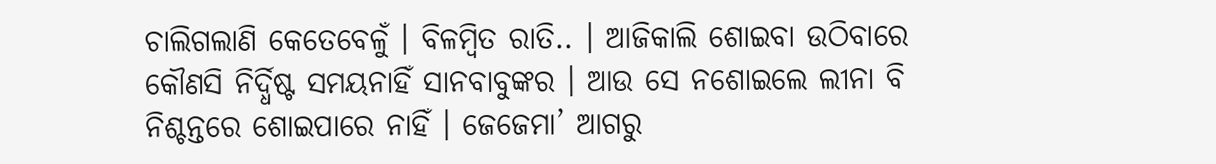ଚାଲିଗଲାଣି କେତେବେଳୁଁ । ବିଳମ୍ବିତ ରାତି.. । ଆଜିକାଲି ଶୋଇବା ଉଠିବାରେ କୌଣସି ନିର୍ଦ୍ଧିଷ୍ଟ ସମୟନାହିଁ ସାନବାବୁଙ୍କର । ଆଉ ସେ ନଶୋଇଲେ ଲୀନା ବି ନିଶ୍ଚନ୍ତରେ ଶୋଇପାରେ ନାହିଁ । ଜେଜେମା’ ଆଗରୁ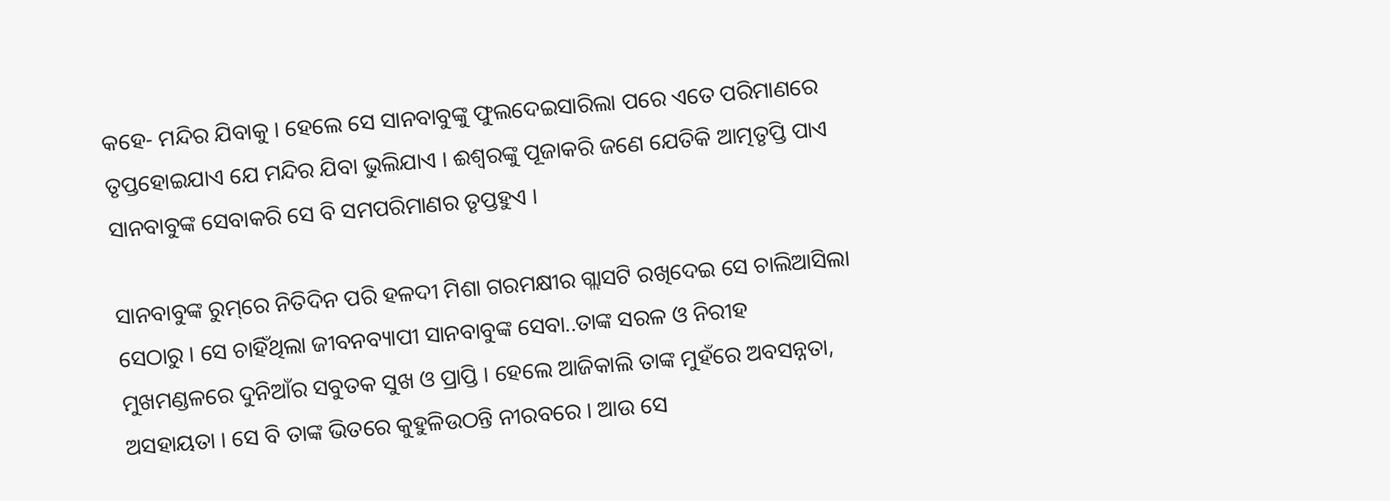କହେ- ମନ୍ଦିର ଯିବାକୁ । ହେଲେ ସେ ସାନବାବୁଙ୍କୁ ଫୁଲଦେଇସାରିଲା ପରେ ଏତେ ପରିମାଣରେ ତୃପ୍ତହୋଇଯାଏ ଯେ ମନ୍ଦିର ଯିବା ଭୁଲିଯାଏ । ଈଶ୍ୱରଙ୍କୁ ପୂଜାକରି ଜଣେ ଯେତିକି ଆତ୍ମତୃପ୍ତି ପାଏ ସାନବାବୁଙ୍କ ସେବାକରି ସେ ବି ସମପରିମାଣର ତୃପ୍ତହୁଏ ।

ସାନବାବୁଙ୍କ ରୁମ୍‌ରେ ନିତିଦିନ ପରି ହଳଦୀ ମିଶା ଗରମକ୍ଷୀର ଗ୍ଲାସଟି ରଖିଦେଇ ସେ ଚାଲିଆସିଲା ସେଠାରୁ । ସେ ଚାହିଁଥିଲା ଜୀବନବ୍ୟାପୀ ସାନବାବୁଙ୍କ ସେବା..ତାଙ୍କ ସରଳ ଓ ନିରୀହ ମୁଖମଣ୍ଡଳରେ ଦୁନିଆଁର ସବୁତକ ସୁଖ ଓ ପ୍ରାପ୍ତି । ହେଲେ ଆଜିକାଲି ତାଙ୍କ ମୁହଁରେ ଅବସନ୍ନତା, ଅସହାୟତା । ସେ ବି ତାଙ୍କ ଭିତରେ କୁହୁଳିଉଠନ୍ତି ନୀରବରେ । ଆଉ ସେ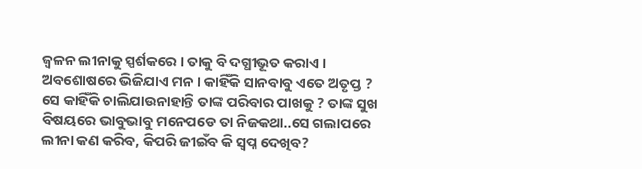ଜ୍ୱଳନ ଲୀନାକୁ ସ୍ପର୍ଶକରେ । ତାକୁ ବି ଦଗ୍ଧୀଭୂତ କରାଏ । ଅବଶୋଷରେ ଭିଜିଯାଏ ମନ । କାହିଁକି ସାନବାବୁ ଏତେ ଅତୃପ୍ତ ? ସେ କାହିଁକି ଚାଲିଯାଉନାହାନ୍ତି ତାଙ୍କ ପରିବାର ପାଖକୁ ? ତାଙ୍କ ସୁଖ ବିଷୟରେ ଭାବୁଭାବୁ ମନେପଡେ ତା ନିଜକଥା..ସେ ଗଲାପରେ ଲୀନା କଣ କରିବ, କିପରି ଜୀଇଁବ କି ସ୍ୱପ୍ନ ଦେଖିବ?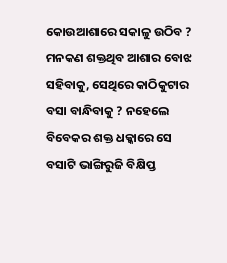କୋଉଆଶାରେ ସକାଳୁ ଉଠିବ ? ମନକଣ ଶକ୍ତଥିବ ଆଶାର ବୋଝ ସହିବାକୁ, ସେଥିରେ କାଠିକୁଟାର ବସା ବାନ୍ଧିବାକୁ ? ନହେଲେ ବିବେକର ଶକ୍ତ ଧକ୍କାରେ ସେ ବସାଟି ଭାଙ୍ଗିରୁଜି ବିକ୍ଷିପ୍ତ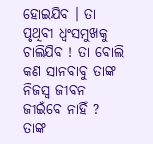ହୋଇଯିବ । ତା ପୃଥିବୀ ଧ୍ୱଂସମୁଖକୁ ଚାଲିଯିବ ! ତା ବୋଲି କଣ ସାନବାବୁ ତାଙ୍କ ନିଜସ୍ୱ ଜୀବନ ଜୀଇଁବେ ନାହିଁ ? ତାଙ୍କ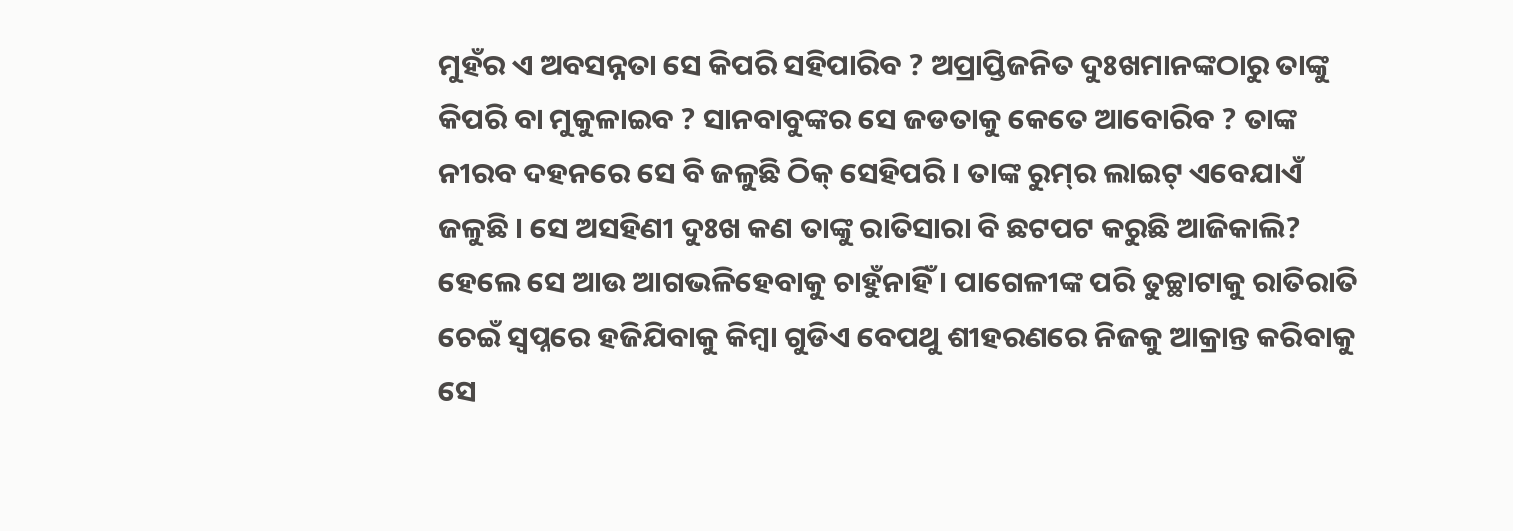ମୁହଁର ଏ ଅବସନ୍ନତା ସେ କିପରି ସହିପାରିବ ? ଅପ୍ରାପ୍ତିଜନିତ ଦୁଃଖମାନଙ୍କଠାରୁ ତାଙ୍କୁ କିପରି ବା ମୁକୁଳାଇବ ? ସାନବାବୁଙ୍କର ସେ ଜଡତାକୁ କେତେ ଆବୋରିବ ? ତାଙ୍କ ନୀରବ ଦହନରେ ସେ ବି ଜଳୁଛି ଠିକ୍ ସେହିପରି । ତାଙ୍କ ରୁମ୍‌ର ଲାଇଟ୍ ଏବେଯାଏଁ ଜଳୁଛି । ସେ ଅସହିଣୀ ଦୁଃଖ କଣ ତାଙ୍କୁ ରାତିସାରା ବି ଛଟପଟ କରୁଛି ଆଜିକାଲି? ହେଲେ ସେ ଆଉ ଆଗଭଳିହେବାକୁ ଚାହୁଁନାହିଁ । ପାଗେଳୀଙ୍କ ପରି ତୁଚ୍ଛାଟାକୁ ରାତିରାତି ଚେଇଁ ସ୍ୱପ୍ନରେ ହଜିଯିବାକୁ କିମ୍ବା ଗୁଡିଏ ବେପଥୁ ଶୀହରଣରେ ନିଜକୁ ଆକ୍ରାନ୍ତ କରିବାକୁ ସେ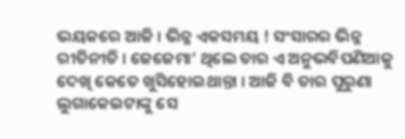ଭୟକରେ ଆଜି । ଭିନ୍ନ ଏକସମୟ ! ସଂସାରର ଭିନ୍ନ ରୀତିନୀତି । ଜେଜେମା’ ଥିଲେ ତାର ଏ ଅନୁଭବିପଣିଆକୁ ଦେଖି କେତେ ଖୁସିହୋଇଥାନ୍ତା । ଆଜି ବି ତାର ପୁରୁଣା ଲୁଗାକେଇଟାଙ୍କୁ ସେ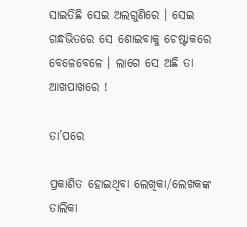ସାଇତିଛି ସେଇ ଅଲଗୁଣିରେ । ସେଇ ଗନ୍ଧଭିତରେ ସେ ଶୋଇବାକୁ ଚେଷ୍ଟାକରେ ବେଳେବେଳେ । ଲାଗେ ସେ ଅଛି ତା ଆଖପାଖରେ !

ତା’ପରେ

ପ୍ରକାଶିତ ହୋଇଥିବା ଲେଖିକା/ଲେଖକଙ୍କ ତାଲିକା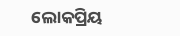ଲୋକପ୍ରିୟ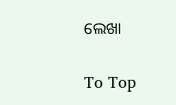ଲେଖା

To Top